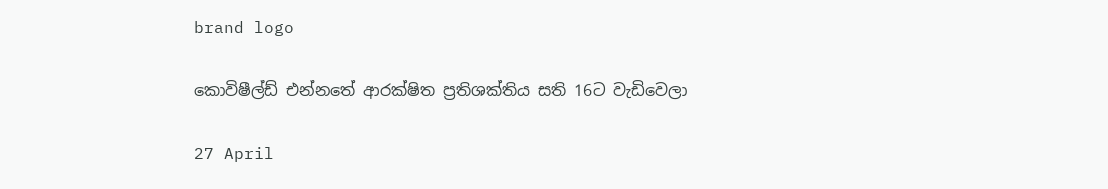brand logo

කොවිෂීල්ඩ් එන්නතේ ආරක්ෂිත ප්‍රතිශක්තිය සති 16ට වැඩිවෙලා

27 April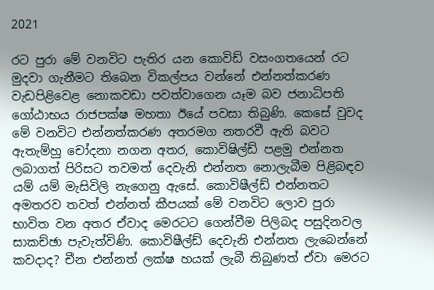2021

රට පුරා මේ වනවිට පැතිර යන කොවිඩ් වසංගතයෙන් රට මුදවා ගැනීමට තිබෙන විකල්පය වන්නේ එන්නත්කරණ වැඩපිළිවෙළ නොකවඩා පවත්වාගෙන යෑම බව ජනාධිපති ගෝඨාභය රාජපක්ෂ මහතා ඊයේ පවසා තිබුණි. කෙසේ වුවද මේ වනවිට එන්නත්කරණ අතරමග නතරවී ඇති බවට ඇතැම්හු චෝදනා නගන අතර, කොවිෂිල්ඩ් පළමු එන්නත ලබාගත් පිරිසට තවමත් දෙවැනි එන්නත නොලැබීම පිළිබඳව යම් යම් මැසිවිලි නැගෙනු ඇසේ. කොවිෂීල්ඩ් එන්නතට අමතරව තවත් එන්නත් කීපයක් මේ වනවිට ලොව පුරා භාවිත වන අතර ඒවාද මෙරටට ගෙන්වීම පිලිබද පසුදිනවල සාකච්ඡා පැවැත්විණි. කොවිෂීල්ඩ් දෙවැනි එන්නත ලැබෙන්නේ කවදාද? චීන එන්නත් ලක්ෂ හයක් ලැබී තිබුණත් ඒවා මෙරට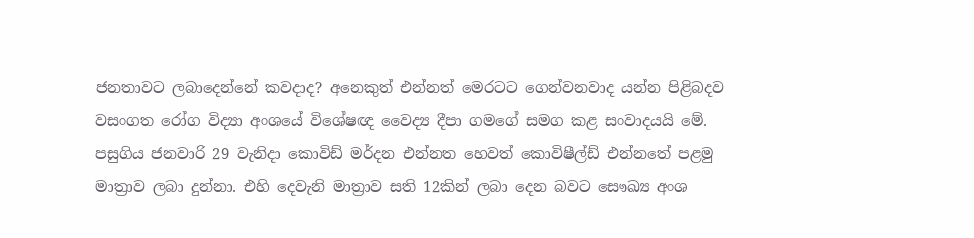ජනතාවට ලබාදෙන්නේ කවදාද? අනෙකුත් එන්නත් මෙරටට ගෙන්වනවාද යන්න පිළිබදව වසංගත රෝග විද්‍යා අංශයේ විශේෂඥ වෛද්‍ය දීපා ගමගේ සමග කළ සංවාදයයි මේ. පසුගිය ජනවාරි 29 වැනිදා කොවිඩ් මර්දන එන්නත හෙවත් කොවිෂීල්ඩ් එන්නතේ පළමු මාත්‍රාව ලබා දුන්නා. එහි දෙවැනි මාත්‍රාව සති 12කින් ලබා දෙන බවට සෞඛ්‍ය අංශ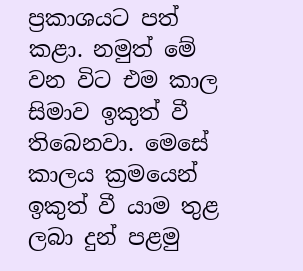ප්‍රකාශයට පත් කළා. නමුත් මේ වන විට එම කාල සිමාව ඉකුත් වී තිබෙනවා. මෙසේ කාලය ක්‍රමයෙන් ඉකුත් වී යාම තුළ ලබා දුන් පළමු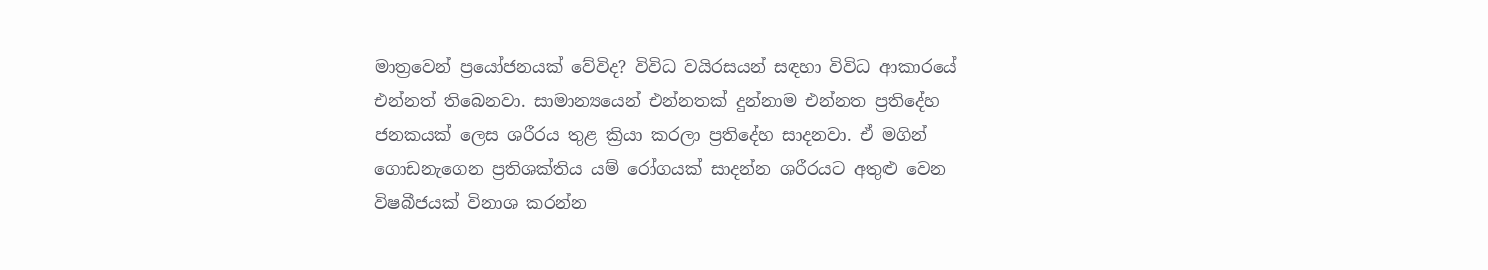මාත්‍රවෙන් ප්‍රයෝජනයක් වේවිද? විවිධ වයිරසයන් සඳහා විවිධ ආකාරයේ එන්නත් තිබෙනවා. සාමාන්‍යයෙන් එන්නතක් දුන්නාම එන්නත ප්‍රතිදේහ ජනකයක් ලෙස ශරීරය තුළ ක්‍රියා කරලා ප්‍රතිදේහ සාදනවා. ඒ මගින් ගොඩනැගෙන ප්‍රතිශක්තිය යම් රෝගයක් සාදන්න ශරීරයට අතුළු වෙන විෂබීජයක් විනාශ කරන්න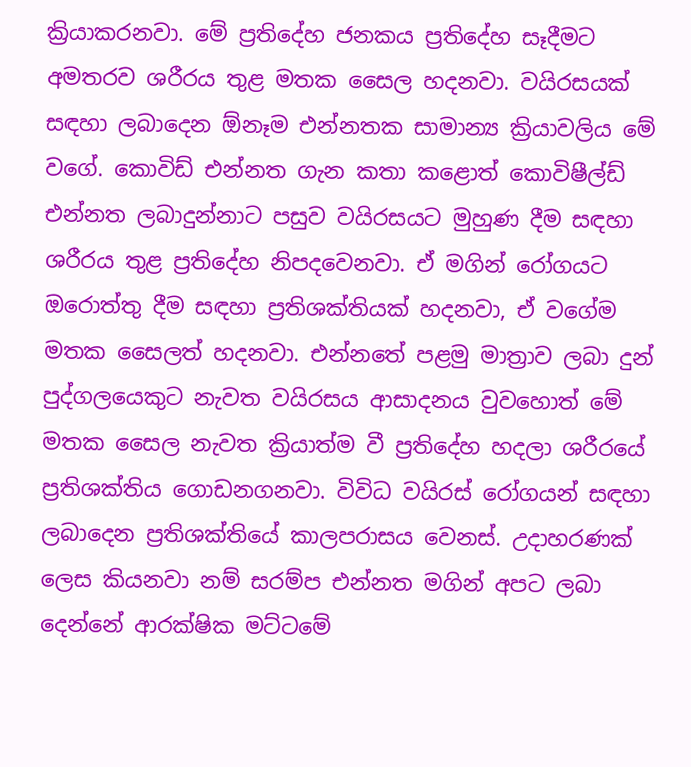ක්‍රියාකරනවා. මේ ප්‍රතිදේහ ජනකය ප්‍රතිදේහ සෑදීමට අමතරව ශරීරය තුළ මතක සෛල හදනවා‍. වයිරසයක් සඳහා ලබාදෙන ඕනෑම එන්නතක සාමාන්‍ය ක්‍රියාවලිය මේ වගේ. කොවිඩ් එන්නත ගැන කතා කළොත් කොවිෂීල්ඩ් එන්නත ලබාදුන්නාට පසුව වයිරසයට මුහුණ දීම සඳහා ශරීරය තුළ ප්‍රතිදේහ නිපදවෙනවා. ඒ මගින් රෝගයට ඔරොත්තු දීම සඳහා ප්‍රතිශක්තියක් හදනවා, ඒ වගේම මතක සෛලත් හදනවා‍. එන්නතේ පළමු මාත්‍රාව ලබා දුන් පුද්ගලයෙකුට නැවත වයිරසය ආසාදනය වුවහොත් මේ මතක සෛල නැවත ක්‍රියාත්ම වී ප්‍රතිදේහ හදලා ශරීරයේ ප්‍රතිශක්තිය ගොඩනගනවා. විවිධ වයිරස් රෝගයන් සඳහා ලබාදෙන ප්‍රතිශක්තියේ කාලපරාසය වෙනස්. උදාහරණක් ලෙස කියනවා නම් සරම්ප එන්නත මගින් අපට ලබා දෙන්නේ ආරක්ෂික මට්ටමේ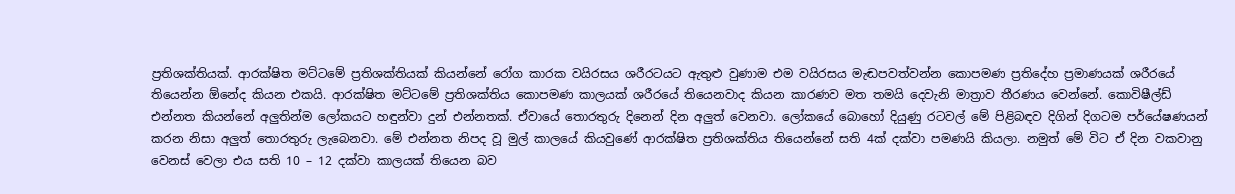ප්‍රතිශක්තියක්. ආරක්ෂිත මට්ටමේ ප්‍රතිශක්තියක් කියන්නේ රෝග කාරක වයිරසය ශරීරටයට ඇතුළු වුණාම එම වයිරසය මැඬපවත්වන්න කොපමණ ප්‍රතිදේහ ප්‍රමාණයක් ශරීරයේ තියෙන්න ඕනේද කියන එකයි. ආරක්ෂිත මට්ටමේ ප්‍රතිශක්තිය කොපමණ කාලයක් ශරීරයේ තියෙනවාද කියන කාරණව මත තමයි දෙවැනි මාත්‍රාව තීරණය වෙන්නේ. කොවිෂීල්ඩ් එන්නත කියන්නේ අලුතින්ම ලෝකයට හඳුන්වා දුන් එන්නතක්. ඒවායේ තොරතුරු දිනෙන් දින අලුත් වෙනවා. ලෝකයේ බොහෝ දියුණු රටවල් මේ පිළිබඳව දිගින් දිගටම පර්‌යේෂණයන් කරන නිසා අලුත් තොරතුරු ලැබෙනවා. මේ එන්නත නිපද වූ මුල් කාලයේ කියවුණේ ආරක්ෂිත ප්‍රතිශක්තිය තියෙන්නේ සති 4ක් දක්වා පමණයි කියලා. නමුත් මේ විට ඒ දින වකවානු වෙනස් වෙලා එය සති 10 – 12 දක්වා කාලයක් තියෙන බව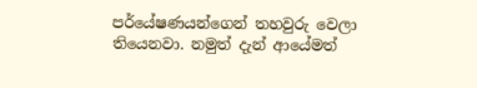පර්‌යේෂණයන්ගෙන් තහවුරු වෙලා තියෙනවා. නමුත් දැන් ආයේමත්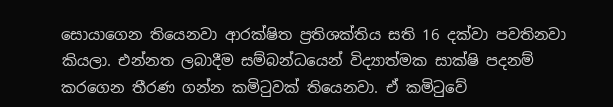සොයාගෙන තියෙනවා ආරක්ෂිත ප්‍රතිශක්තිය සති 16 දක්වා පවතිනවා කියලා. එන්නත ලබාදීම සම්බන්ධයෙන් විද්‍යාත්මක සාක්ෂි පදනම් කරගෙන තීරණ ගන්න කමිටුවක් තියෙනවා. ඒ කමිටුවේ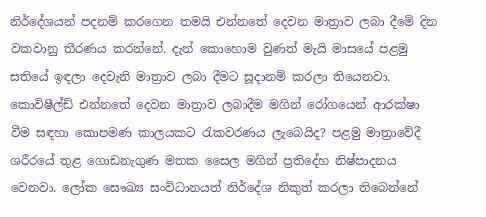නිර්දේශයන් පදනම් කරගෙන තමයි එන්නතේ දෙවන මාත්‍රාව ලබා දීමේ දින වකවානු තීරණය කරන්නේ. දැන් කොහොම වුණත් මැයි මාසයේ පළමු සතියේ ඉඳලා දෙවැනි මාත්‍රාව ලබා දීමට සූදානම් කරලා තියෙනවා. කොවිෂීල්ඩ් එන්නතේ දෙවන මාත්‍රාව ලබාදීම මගින් රෝගයෙන් ආරක්ෂා වීම සඳහා කොපමණ කාලයකට රැකවරණය ලැබෙයිද? පළමු මාත්‍රාවේදී ශරීරයේ තුළ ගොඩනැගුණ මතක සෛල මගින් ප්‍රතිදේහ නිෂ්පාදනය වෙනවා. ලෝක සෞඛ්‍ය සංවිධානයත් නිර්දේශ නිකුත් කරලා තිබෙන්නේ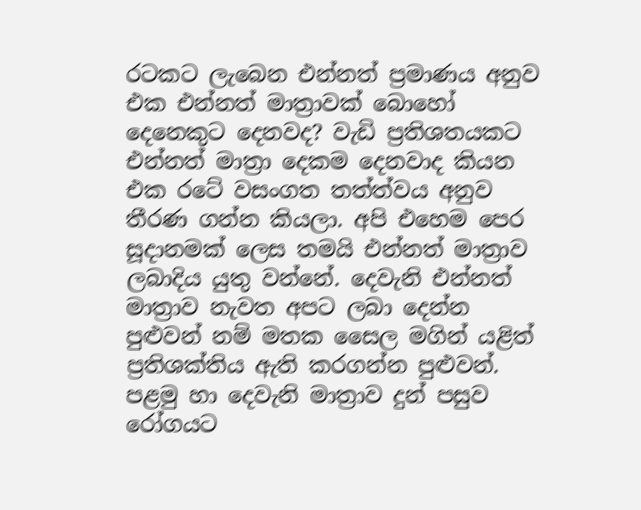රටකට ලැබෙන එන්නත් ප්‍රමාණය අනුව එක එන්නත් මාත්‍රාවක් බොහෝ දෙනෙකුට දෙනවද? වැඩි ප්‍රතිශතයකට එන්නත් මාත්‍රා දෙකම දෙනවාද කියන එක රටේ වසංගත තත්ත්වය අනුව තීරණ ගන්න කියලා. අපි එහෙම පෙර සූදානමක් ලෙස තමයි එන්නත් මාත්‍රාව ලබාදිය යුතු වන්නේ. දෙවැනි එන්නත් මාත්‍රාව නැවත අපට ලබා දෙන්න පුළුවන් නම් මතක සෛල මගින් යළිත් ප්‍රතිශක්තිය ඇති කරගන්න පුළුවන්. පළමු හා දෙවැනි මාත්‍රාව දුන් පසුව රෝගයට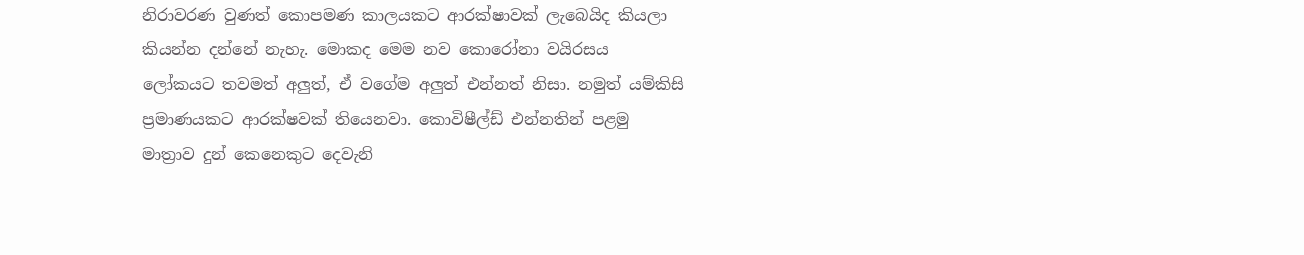නිරාවරණ වුණත් කොපමණ කාලයකට ආරක්ෂාවක් ලැබෙයිද කියලා කියන්න දන්නේ නැහැ. මොකද මෙම නව කොරෝනා වයිරසය ලෝකයට තවමත් අලුත්, ඒ වගේම අලුත් එන්නත් නිසා‍. නමුත් යම්කිසි ප්‍රමාණයකට ආරක්ෂවක් තියෙනවා. කොවිෂීල්ඩ් එන්නතින් පළමු මාත්‍රාව දුන් කෙනෙකුට දෙවැනි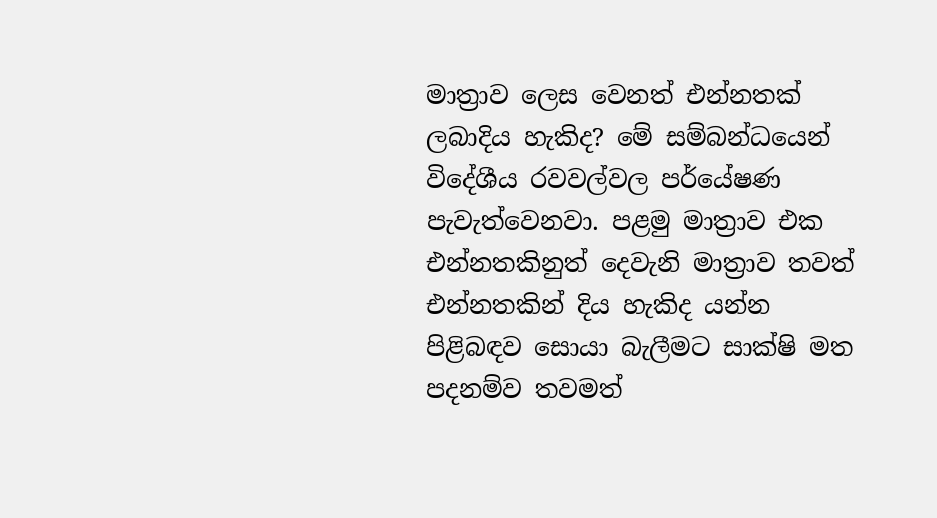මාත්‍රාව ලෙස වෙනත් එන්නතක් ලබාදිය හැකිද? මේ සම්බන්ධයෙන් විදේශීය රවවල්වල පර්‌යේෂණ පැවැත්වෙනවා. පළමු මාත්‍රාව එක එන්නතකිනුත් දෙවැනි මාත්‍රාව තවත් එන්නතකින් දිය හැකිද යන්න පිළිබඳව සොයා බැලීමට සාක්ෂි මත පදනම්ව තවමත්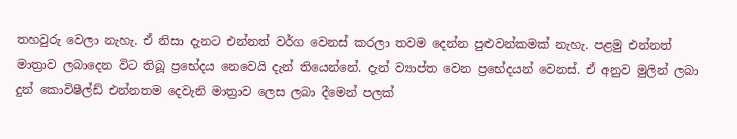තහවුරු වෙලා නැහැ. ඒ නිසා දැනට එන්නත් වර්ග වෙනස් කරලා තවම දෙන්න පුළුවන්කමක් නැහැ. පළමු එන්නත් මාත්‍රාව ලබාදෙන විට තිබූ ප්‍රභේදය නෙවෙයි දැන් තියෙන්නේ. දැන් ව්‍යාප්ත වෙන ප්‍රභේදයන් වෙනස්. ඒ අනුව මුලින් ලබා දුන් කොවිෂීල්ඩ් එන්නතම දෙවැනි මාත්‍රාව ලෙස ලබා දීමෙන් පලක්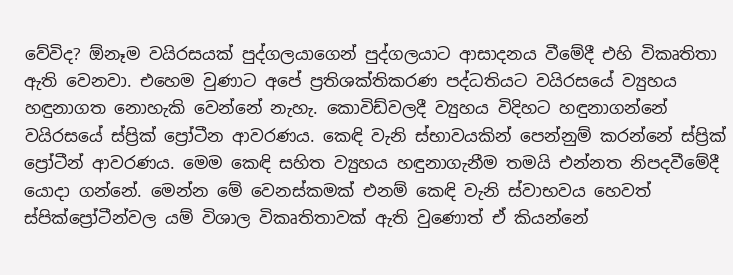වේවිද? ඕනෑම වයිරසයක් පුද්ගලයාගෙන් පුද්ගලයාට ආසාදනය වීමේදී එහි විකෘතිතා ඇති වෙනවා. එහෙම වුණාට අපේ ප්‍රතිශක්තිකරණ පද්ධතියට වයිරසයේ ව්‍යුහය හඳුනාගත නොහැකි වෙන්නේ නැහැ. කොවිඩ්වලදී ව්‍යුහය විදිහට හඳුනාගන්නේ වයිරසයේ ස්ප්‍රික් ප්‍රෝටීන ආවරණය. කෙඳි වැනි ස්භාවයකින් පෙන්නුම් කරන්නේ ස්ප්‍රික් ප්‍රෝටීන් ආවරණය. මෙම කෙඳි සහිත ව්‍යුහය හඳුනාගැනීම තමයි එන්නත නිපදවීමේදී යොදා ගන්නේ. මෙන්න මේ වෙනස්කමක් එනම් කෙඳි වැනි ස්වාභවය හෙවත් ස්පික්ප්‍රෝටීන්වල යම් විශාල විකෘතිතාවක් ඇති වුණොත් ඒ කියන්නේ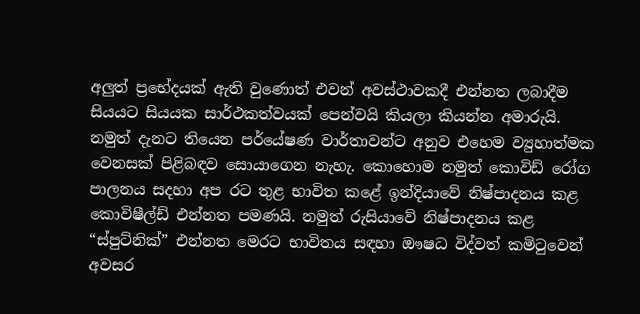අලුත් ප්‍ර‌භේදයක් ඇති වුණොත් එවන් අවස්ථාවකදී එන්නත ලබාදීම සියයට සියයක සාර්ථකත්වයක් පෙන්වයි කියලා කියන්න අමාරුයි‍. නමුත් දැනට තියෙන පර්යේෂණ වාර්තාවන්ට අනුව එහෙම ව්‍යුහාත්මක වෙනසක් පිළිබඳව සොයාගෙන නැහැ. කොහොම නමුත් කොවිඩ් රෝග පාලනය සදහා අප රට තුළ භාවිත කළේ ඉන්දියාවේ නිෂ්පාදනය කළ කොවිෂීල්ඩ් එන්නත පමණයි. නමුත් රුසියා‌වේ නිෂ්පාදනය කළ “ස්පුට්නික්” එන්නත මෙරට භාවිතය සඳහා ඖෂධ විද්වත් කමිටුවෙන් අවසර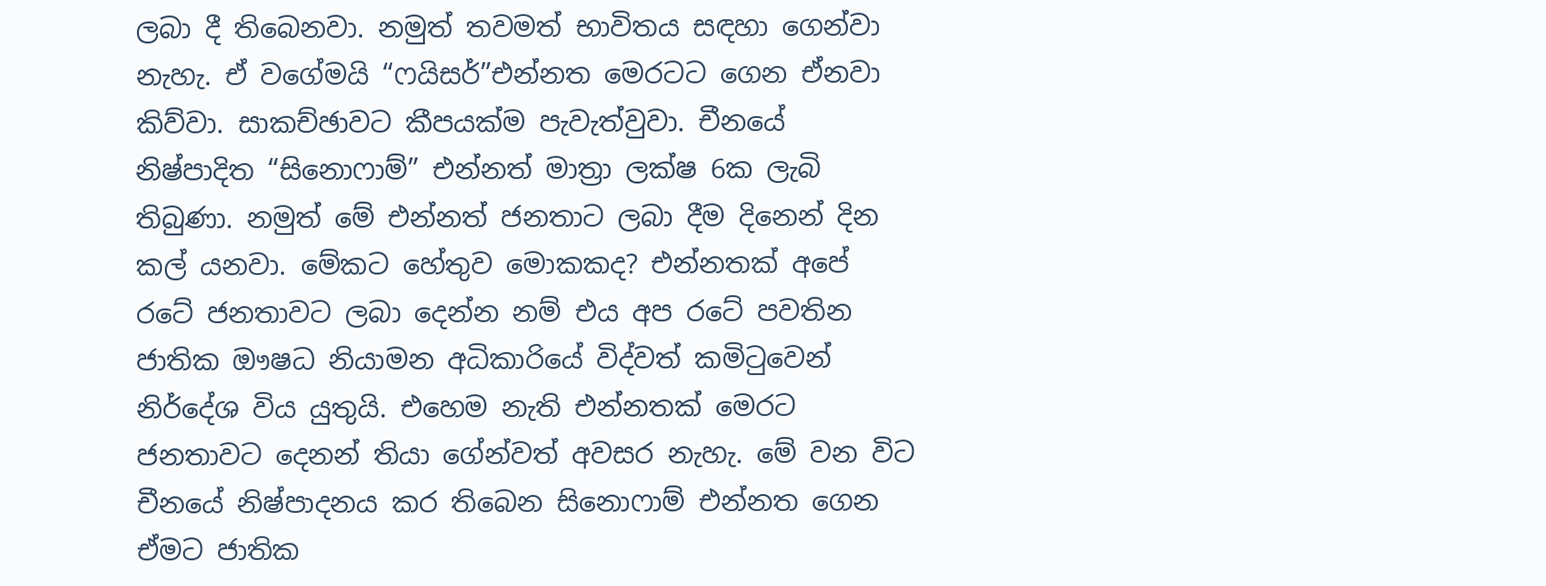ලබා දී තිබෙනවා. නමුත් තවමත් භාවිතය සඳහා ගෙන්වා නැහැ. ඒ වගේමයි “ෆයිසර්”එන්නත මෙරටට ගෙන ඒනවා කිව්වා. සාකච්ඡාවට කීපයක්ම පැවැත්වුවා. චීනයේ නිෂ්පාදිත “සිනොෆාම්” එන්නත් මාත්‍රා ලක්ෂ 6ක ලැබි තිබුණා. නමුත් මේ එන්නත් ජනතාට ලබා දීම දිනෙන් දින කල් යනවා. මේකට හේතුව මොකකද? එන්නතක් අපේ රටේ ජනතාවට ලබා දෙන්න නම් එය අප රටේ පවතින ජාතික ඖෂධ නියාමන අධිකාරියේ විද්වත් කමිටුවෙන් නිර්දේශ විය යුතුයි. එහෙම නැති එන්නතක් මෙරට ජනතාවට දෙනන් තියා ගේන්වත් අවසර නැහැ. මේ වන විට චීනයේ නිෂ්පාදනය කර තිබෙන සිනොෆාම් එන්නත ගෙන ඒමට ජාතික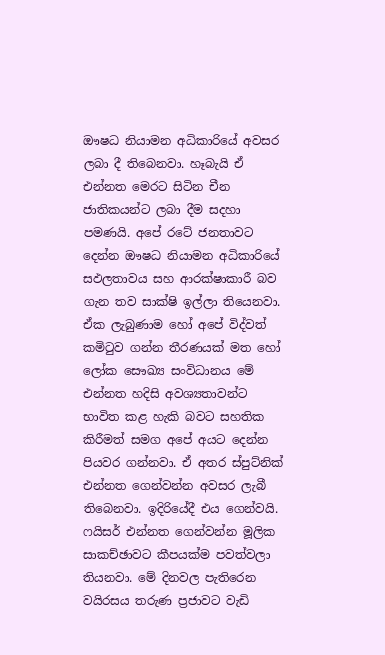ඖෂධ නියාමන අධිකාරියේ අවසර ලබා දී තිබෙනවා. හෑබැයි ඒ එන්නත මෙරට සිටින චීන ජාතිකයන්ට ලබා දීම සදහා පමණයි. අපේ රටේ ජනතාවට දෙන්න ඖෂධ නියාමන අධිකාරියේ සඵලතාවය සහ ආරක්ෂාකාරී බව ගැන තව සාක්ෂි ඉල්ලා තියෙනවා. ඒක ලැබුණාම හෝ අපේ විද්වත් කමිටුව ගන්න තීරණයක් මත හෝ ලෝක සෞඛ්‍ය සංවිධානය මේ එන්නත හදිසි අවශ්‍යතාවන්ට භාවිත කළ හැකි බවට සහතික කිරීමත් සමග අපේ අයට දෙන්න පියවර ගන්නවා‍. ඒ අතර ස්පුට්නික් එන්නත ගෙන්වන්න අවසර ලැබී තිබෙනවා. ඉදිරියේදී එය ගෙන්වයි. ෆයිසර් එන්නත ගෙන්වන්න මූලික සාකච්ඡාවට කීපයක්ම පවත්වලා තියනවා. මේ දිනවල පැතිරෙන වයිරසය තරුණ ප්‍රජාවට වැඩි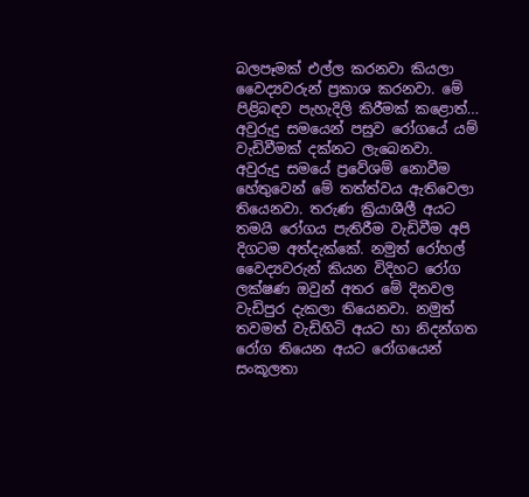බලපෑමක් එල්ල කරනවා කියලා වෛද්‍යවරුන් ප්‍රකාශ කරනවා. මේ පිළිබඳව පැහැදිලි කිරීමක් කළොත්... අවුරුදු සමයෙන් පසුව රෝගයේ යම් වැඩිවීමක් දක්නට ලැබෙනවා. අවුරුදු සමයේ ප්‍රවේශම් නොවීම හේතුවෙන් මේ තත්ත්වය ඇතිවෙලා තියෙනවා. තරුණ ක්‍රියාශීලී අයට තමයි රෝගය පැතිරීම වැඩිවීම අපි දිගටම අත්දැක්කේ. නමුත් රෝහල් වෛද්‍යවරුන් කියන විදිහට රෝග ලක්ෂණ ඔවුන් අතර මේ දිනවල වැඩිපුර දැකලා තියෙනවා. නමුත් තවමත් වැඩිහිටි අයට හා නිදන්ගත රෝග තියෙන අයට රෝගයෙන් සංකූලතා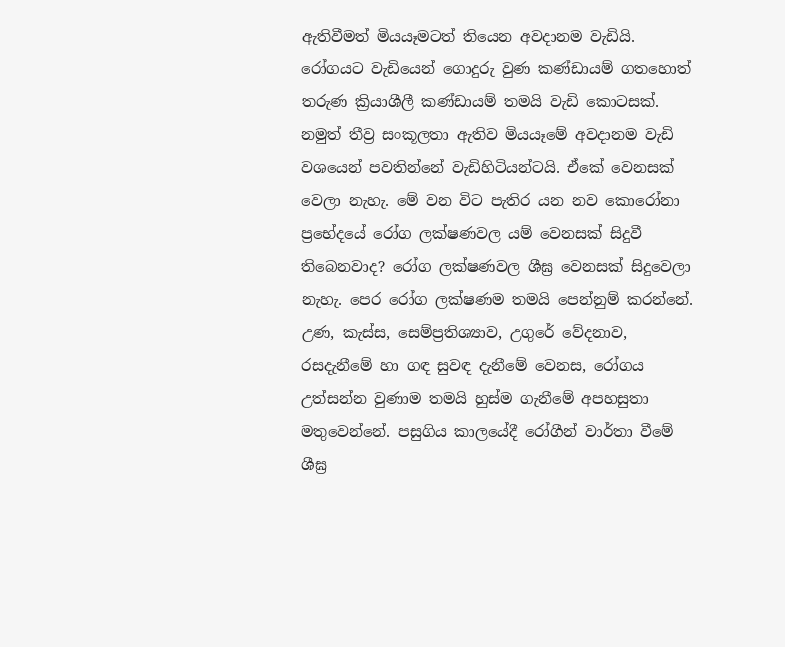ඇතිවීමත් මියයෑමටත් තියෙන අවදානම වැඩියි. රෝගයට වැඩියෙන් ගොදුරු වුණ කණ්ඩායම් ගතහොත් තරුණ ක්‍රියාශීලී කණ්ඩායම් තමයි වැඩි කොටසක්. නමුත් තීව්‍ර සංකූලතා ඇතිව මියයෑමේ අවදානම වැඩි වශයෙන් පවතින්නේ වැඩිහිටියන්ටයි. ඒකේ වෙනසක් වෙලා නැහැ. මේ වන විට පැතිර යන නව කොරෝනා ප්‍රභේදයේ රෝග ලක්ෂණවල යම් වෙනසක් සිදුවී තිබෙනවාද? රෝග ලක්ෂණවල ශීඝ්‍ර වෙනසක් සිදුවෙලා නැහැ. පෙර රෝග ලක්ෂණම තමයි පෙන්නුම් කරන්නේ. උණ, කැස්ස, සෙම්ප්‍රතිශ්‍යාව, උගුරේ වේදනාව, රසදැනීමේ හා ගඳ සුවඳ දැනීමේ වෙනස, රෝගය උත්සන්න වුණාම තමයි හුස්ම ගැනීමේ අපහසුතා මතුවෙන්නේ. පසුගිය කාලයේදී රෝගීන් වාර්තා වීමේ ශීඝ්‍ර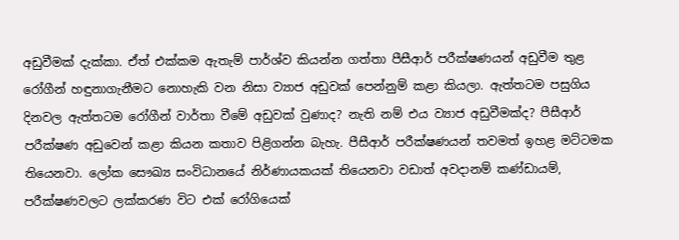අඩුවීමක් දැක්කා. ඒත් එක්කම ඇතැම් පාර්ශ්ව කියන්න ගත්තා පීසීආර් පරීක්ෂණයන් අඩුවීම තුළ රෝගීන් හඳුනාගැනීමට නොහැකි වන නිසා ව්‍යාජ අඩුවක් පෙන්නුම් කළා කියලා. ඇත්තටම පසුගිය දිනවල ඇත්තටම රෝගීන් වාර්තා වීමේ අඩුවක් වුණාද? නැති නම් එය ව්‍යාජ අඩුවීමක්ද? පීසීආර් පරීක්ෂණ අඩුවෙන් කළා කියන කතාව පිළිගන්න බැහැ. පීසීආර් පරීක්ෂණයන් තවමත් ඉහළ මට්ටමක තියෙනවා. ලෝක සෞඛ්‍ය සංවිධානයේ නිර්ණායකයක් තියෙනවා වඩාත් අවදානම් කණ්ඩායම්, පරීක්ෂණවලට ලක්කරණ විට එක් රෝගියෙක්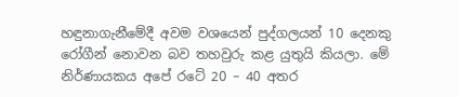හඳුනාගැනීමේදී අවම වශයෙන් පුද්ගලයන් 10 දෙනකු රෝගීන් නොවන බව තහවුරු කළ යුතුයි කියලා. මේ නිර්ණායකය අපේ රටේ 20 – 40 අතර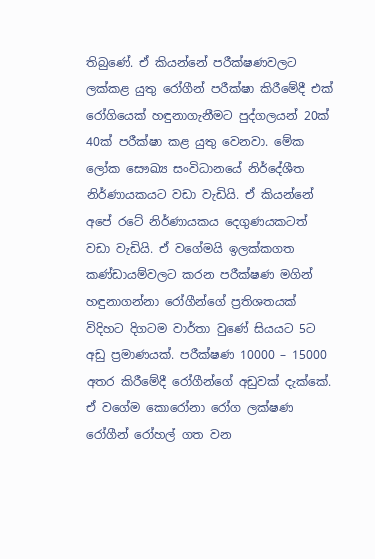තිබුණේ. ඒ කියන්නේ පරීක්ෂණවලට ලක්කළ යුතු රෝගීන් පරීක්ෂා කිරීමේදී එක් රෝගියෙක් හඳුනාගැනීමට පුද්ගලයන් 20ක් 40ක් පරීක්ෂා කළ යුතු වෙනවා. මේක ලෝක සෞඛ්‍ය සංවිධානයේ නිර්දේශීත නිර්ණායකයට වඩා වැඩියි. ඒ කියන්නේ අපේ රටේ නිර්ණායකය දෙගුණයකටත් වඩා වැඩියි. ඒ වගේමයි ඉලක්කගත කණ්ඩායම්වලට කරන පරීක්ෂණ මගින් හඳුනාගන්නා රෝගීන්ගේ ප්‍රතිශතයක් විදිහට දිගටම වාර්තා වුණේ සියයට 5ට අඩු ප්‍රමාණයක්. පරීක්ෂණ 10000 – 15000 අතර කිරීමේදී රෝගීන්ගේ අඩුවක් දැක්කේ. ඒ වගේම කොරෝනා රෝග ලක්ෂණ රෝගීන් රෝහල් ගත වන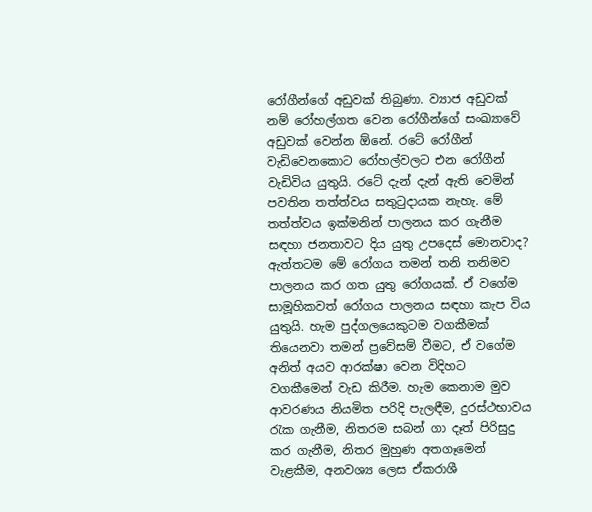රෝගීන්ගේ අඩුවක් තිබුණා. ව්‍යාජ අඩුවක් නම් රෝහල්ගත වෙන රෝගීන්ගේ සංඛ්‍යාවේ අඩුවක් වෙන්න ඕනේ. රටේ රෝගීන් වැඩිවෙනකොට රෝහල්වලට එන රෝගීන් වැඩිවිය යුතුයි. රටේ දැන් දැන් ඇති වෙමින් පවතින තත්ත්වය සතුටුදායක නැහැ. මේ තත්ත්වය ඉක්මනින් පාලනය කර ගැනීම සඳහා ජනතාවට දිය යුතු උපදෙස් මොනවාද? ඇත්තටම මේ රෝගය තමන් තනි තනිමව පාලනය කර ගත යුතු රෝගයක්. ඒ වගේම සාමූහිකවත් රෝගය පාලනය සඳහා කැප විය යුතුයි. හැම පුද්ගලයෙකුටම වගකීමක් තියෙනවා තමන් ප්‍රවේසම් වීමට, ඒ වගේම අනිත් අයව ආරක්ෂා වෙන විදිහට වගකීමෙන් වැඩ කිරීම. හැම කෙනාම මුව ආවරණය නියමිත පරිදි පැලඳීම, දුරස්ථභාවය රැක ගැනීම, නිතරම සබන් ගා දෑත් පිරිසුදු කර ගැනීම, නිතර මුහුණ අතගෑමෙන් වැළකීම, අනවශ්‍ය ලෙස ඒකරාශී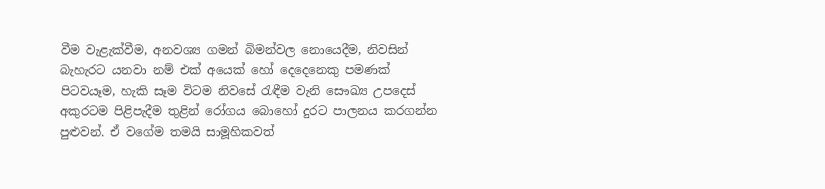වීම වැළැක්වීම, අනවශ්‍ය ගමන් බිමන්වල නොයෙදීම, නිවසින් බැහැරට යනවා නම් එක් අයෙක් හෝ දෙදෙනෙකු පමණක් පිටවයෑම, හැකි සෑම විටම නිවසේ රැඳීම වැනි සෞඛ්‍ය උපදෙස් අකුරටම පිළිපැදීම තුළින් රෝගය බොහෝ දුරට පාලනය කරගන්න පුළුවන්. ඒ වගේම තමයි සාමූහිකවත්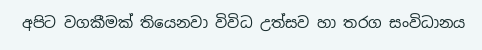අපිට වගකීමක් තියෙනවා විවිධ උත්සව හා තරග සංවිධානය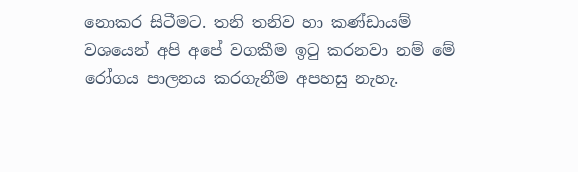නොකර සිටීමට. තනි තනිව හා කණ්ඩායම් වශයෙන් අපි අපේ වගකීම ඉටු කරනවා නම් මේ රෝගය පාලනය කරගැනීම අපහසු නැහැ.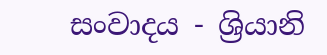සංවාදය - ශ්‍රියානි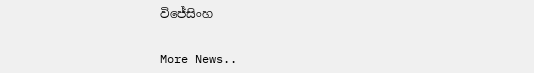විජේසිංහ


More News..